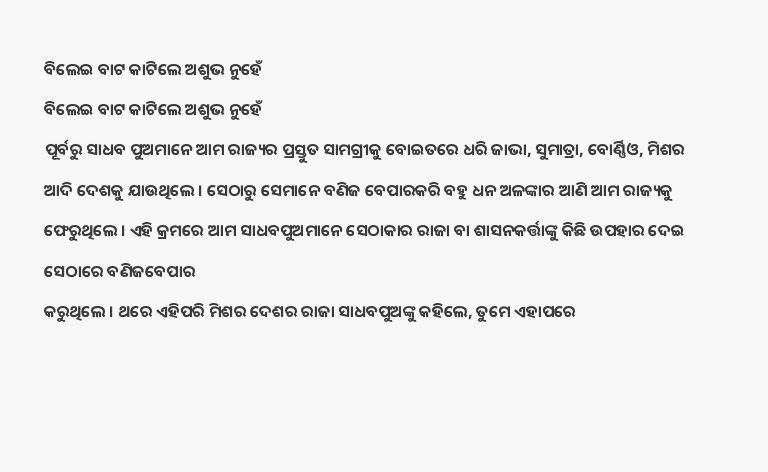ବିଲେଇ ବାଟ କାଟିଲେ ଅଶୁଭ ନୁହେଁ
ବିଲେଇ ବାଟ କାଟିଲେ ଅଶୁଭ ନୁହେଁ
ପୂର୍ବରୁ ସାଧବ ପୁଅମାନେ ଆମ ରାଜ୍ୟର ପ୍ରସ୍ତୁତ ସାମଗ୍ରୀକୁ ବୋଇତରେ ଧରି ଜାଭା, ସୁମାତ୍ରା, ବୋର୍ଣ୍ଣିଓ, ମିଶର ଆଦି ଦେଶକୁ ଯାଉଥିଲେ । ସେଠାରୁ ସେମାନେ ବଣିଜ ବେପାରକରି ବହୁ ଧନ ଅଳଙ୍କାର ଆଣି ଆମ ରାଜ୍ୟକୁ ଫେରୁଥିଲେ । ଏହି କ୍ରମରେ ଆମ ସାଧବପୁଅମାନେ ସେଠାକାର ରାଜା ବା ଶାସନକର୍ତ୍ତାଙ୍କୁ କିଛି ଉପହାର ଦେଇ ସେଠାରେ ବଣିଜବେପାର
କରୁଥିଲେ । ଥରେ ଏହିପରି ମିଶର ଦେଶର ରାଜା ସାଧବପୁଅଙ୍କୁ କହିଲେ, ତୁମେ ଏହାପରେ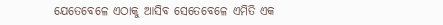ଯେତେବେଳେ ଏଠାକୁ ଆସିବ ସେତେବେଳେ ଏମିତି ଏକ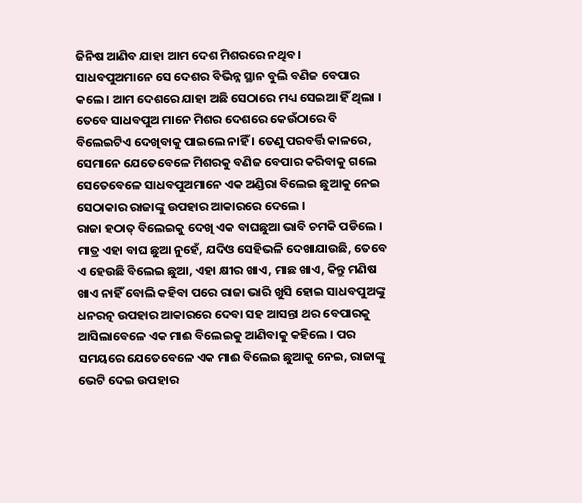ଜିନିଷ ଆଣିବ ଯାହା ଆମ ଦେଶ ମିଶରରେ ନଥିବ ।
ସାଧବପୁଅମାନେ ସେ ଦେଶର ବିଭିନ୍ନ ସ୍ଥାନ ବୁଲି ବଣିଜ ବେପାର କଲେ । ଆମ ଦେଶରେ ଯାହା ଅଛି ସେଠାରେ ମଧ୍ୟ ସେଇଆ ହିଁ ଥିଲା । ତେବେ ସାଧବପୁଅ ମାନେ ମିଶର ଦେଶରେ କେଉଁଠାରେ ବି ବିଲେଇଟିଏ ଦେଖିବାକୁ ପାଇଲେ ନାହିଁ । ତେଣୁ ପରବର୍ତ୍ତି କାଳରେ, ସେମାନେ ଯେତେବେଳେ ମିଶରକୁ ବଣିଜ ବେପାର କରିବାକୁ ଗଲେ ସେତେବେଳେ ସାଧବପୁଅମାନେ ଏକ ଅଣ୍ଡିରା ବିଲେଇ ଛୁଆକୁ ନେଇ ସେଠାକାର ରାଜାଙ୍କୁ ଉପହାର ଆକାରରେ ଦେଲେ ।
ରାଜା ହଠାତ୍ ବିଲେଇକୁ ଦେଖି ଏକ ବାଘଛୁଆ ଭାବି ଚମକି ପଡିଲେ । ମାତ୍ର ଏହା ବାଘ ଛୁଆ ନୁହେଁ, ଯଦିଓ ସେହିଭଳି ଦେଖାଯାଉଛି, ତେବେ ଏ ହେଉଛି ବିଲେଇ ଛୁଆ, ଏହା କ୍ଷୀର ଖାଏ, ମାଛ ଖାଏ, କିନ୍ତୁ ମଣିଷ ଖାଏ ନାହିଁ ବୋଲି କହିବା ପରେ ରାଜା ଭାରି ଖୁସି ହୋଇ ସାଧବପୁଅଙ୍କୁ ଧନରତ୍ନ ଉପହାର ଆକାରରେ ଦେବା ସହ ଆସନ୍ତା ଥର ବେପାରକୁ ଆସିଲାବେଳେ ଏକ ମାଈ ବିଲେଇକୁ ଆଣିବାକୁ କହିଲେ । ପର ସମୟରେ ଯେତେବେଳେ ଏକ ମାଈ ବିଲେଇ ଛୁଆକୁ ନେଇ, ରାଜାଙ୍କୁ ଭେଟି ଦେଇ ଉପହାର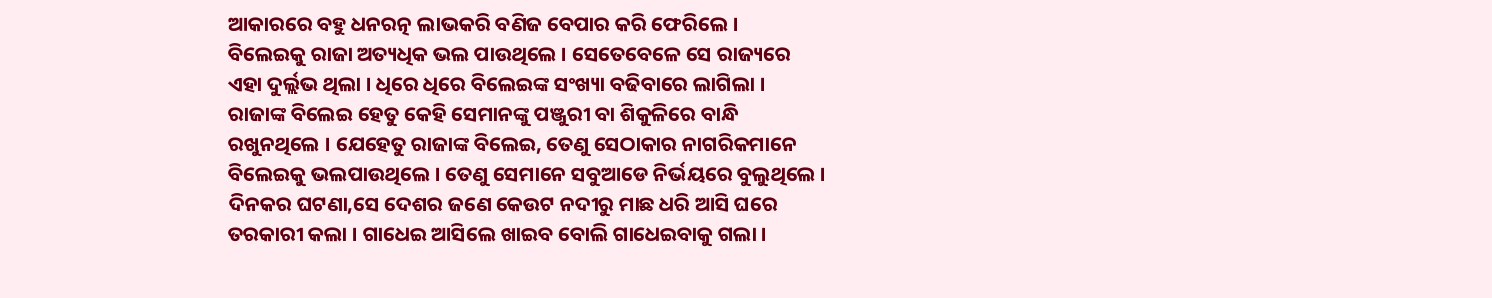ଆକାରରେ ବହୁ ଧନରତ୍ନ ଲାଭକରି ବଣିଜ ବେପାର କରି ଫେରିଲେ ।
ବିଲେଇକୁ ରାଜା ଅତ୍ୟଧିକ ଭଲ ପାଉଥିଲେ । ସେତେବେଳେ ସେ ରାଜ୍ୟରେ ଏହା ଦୁର୍ଲ୍ଲଭ ଥିଲା । ଧିରେ ଧିରେ ବିଲେଇଙ୍କ ସଂଖ୍ୟା ବଢିବାରେ ଲାଗିଲା । ରାଜାଙ୍କ ବିଲେଇ ହେତୁ କେହି ସେମାନଙ୍କୁ ପଞ୍ଜୁରୀ ବା ଶିକୁଳିରେ ବାନ୍ଧି ରଖୁନଥିଲେ । ଯେହେତୁ ରାଜାଙ୍କ ବିଲେଇ, ତେଣୁ ସେଠାକାର ନାଗରିକମାନେ ବିଲେଇକୁ ଭଲପାଉଥିଲେ । ତେଣୁ ସେମାନେ ସବୁଆଡେ ନିର୍ଭୟରେ ବୁଲୁଥିଲେ ।
ଦିନକର ଘଟଣା,ସେ ଦେଶର ଜଣେ କେଉଟ ନଦୀରୁ ମାଛ ଧରି ଆସି ଘରେ ତରକାରୀ କଲା । ଗାଧେଇ ଆସିଲେ ଖାଇବ ବୋଲି ଗାଧେଇବାକୁ ଗଲା ।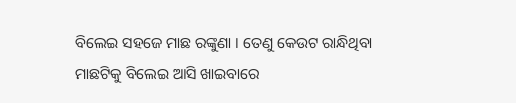ବିଲେଇ ସହଜେ ମାଛ ରଙ୍କୁଣା । ତେଣୁ କେଉଟ ରାନ୍ଧିଥିବା ମାଛଟିକୁ ବିଲେଇ ଆସି ଖାଇବାରେ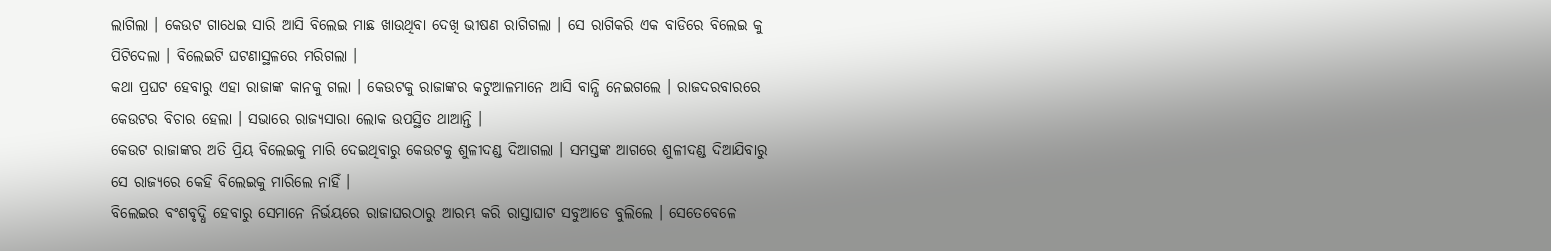ଲାଗିଲା । କେଉଟ ଗାଧେଇ ସାରି ଆସି ବିଲେଇ ମାଛ ଖାଉଥିବା ଦେଖି ଭୀଷଣ ରାଗିଗଲା । ସେ ରାଗିକରି ଏକ ବାଡିରେ ବିଲେଇ କୁ ପିଟିଦେଲା । ବିଲେଇଟି ଘଟଣାସ୍ଥଳରେ ମରିଗଲା ।
କଥା ପ୍ରଘଟ ହେବାରୁ ଏହା ରାଜାଙ୍କ କାନକୁ ଗଲା । କେଉଟକୁ ରାଜାଙ୍କର କଟୁଆଳମାନେ ଆସି ବାନ୍ଧି ନେଇଗଲେ । ରାଜଦରବାରରେ କେଉଟର ବିଚାର ହେଲା । ସଭାରେ ରାଜ୍ୟସାରା ଲୋକ ଉପସ୍ଥିତ ଥାଆନ୍ତି ।
କେଉଟ ରାଜାଙ୍କର ଅତି ପ୍ରିୟ ବିଲେଇକୁ ମାରି ଦେଇଥିବାରୁ କେଉଟକୁ ଶୁଳୀଦଣ୍ଡ ଦିଆଗଲା । ସମସ୍ତଙ୍କ ଆଗରେ ଶୁଳୀଦଣ୍ଡ ଦିଆଯିବାରୁ ସେ ରାଜ୍ୟରେ କେହି ବିଲେଇକୁ ମାରିଲେ ନାହିଁ ।
ବିଲେଇର ବଂଶବୃଦ୍ଧି ହେବାରୁ ସେମାନେ ନିର୍ଭୟରେ ରାଜାଘରଠାରୁ ଆରମ୍ଭ କରି ରାସ୍ତାଘାଟ ସବୁଆଡେ ବୁଲିଲେ । ସେତେବେଳେ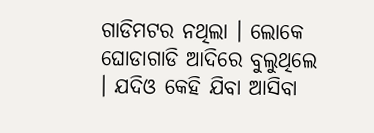ଗାଡିମଟର ନଥିଲା । ଲୋକେ ଘୋଡାଗାଡି ଆଦିରେ ବୁଲୁଥିଲେ । ଯଦିଓ କେହି ଯିବା ଆସିବା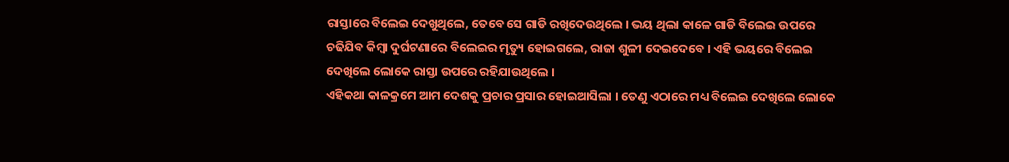ରାସ୍ତାରେ ବିଲେଇ ଦେଖୁଥିଲେ, ତେବେ ସେ ଗାଡି ରଖିଦେଉଥିଲେ । ଭୟ ଥିଲା କାଳେ ଗାଡି ବିଲେଇ ଉପରେ ଚଢିଯିବ କିମ୍ବା ଦୁର୍ଘଟଣାରେ ବିଲେଇର ମୃତ୍ୟୁ ହୋଇଗଲେ, ରାଜା ଶୁଳୀ ଦେଇଦେବେ । ଏହି ଭୟରେ ବିଲେଇ ଦେଖିଲେ ଲୋକେ ରାସ୍ତା ଉପରେ ରହିଯାଉଥିଲେ ।
ଏହିକଥା କାଳକ୍ରମେ ଆମ ଦେଶକୁ ପ୍ରଚାର ପ୍ରସାର ହୋଇଆସିଲା । ତେଣୁ ଏଠାରେ ମଧ୍ୟ ବିଲେଇ ଦେଖିଲେ ଲୋକେ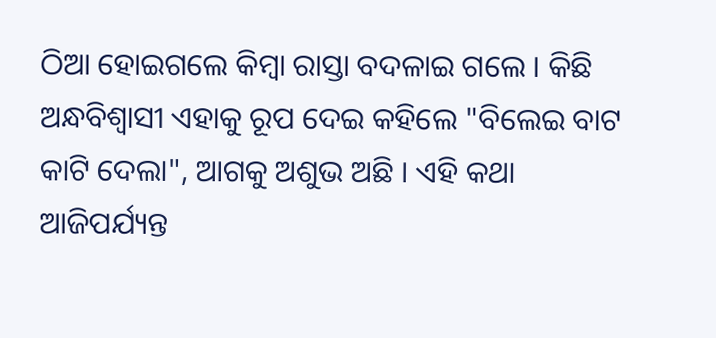ଠିଆ ହୋଇଗଲେ କିମ୍ବା ରାସ୍ତା ବଦଳାଇ ଗଲେ । କିଛି ଅନ୍ଧବିଶ୍ୱାସୀ ଏହାକୁ ରୂପ ଦେଇ କହିଲେ "ବିଲେଇ ବାଟ କାଟି ଦେଲା", ଆଗକୁ ଅଶୁଭ ଅଛି । ଏହି କଥା ଆଜିପର୍ଯ୍ୟନ୍ତ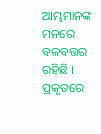ଆମ୍ଭମାନଙ୍କ ମନରେ ବଳବତ୍ତର ରହିଛି । ପ୍ରକୃତରେ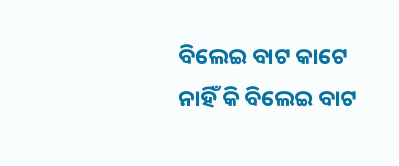ବିଲେଇ ବାଟ କାଟେ ନାହିଁ କି ବିଲେଇ ବାଟ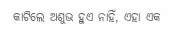କାଟିଲେ ଅଶୁଭ ହୁଏ ନାହିଁ, ଏହା ଏକ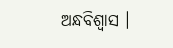ଅନ୍ଧବିଶ୍ୱାସ ।